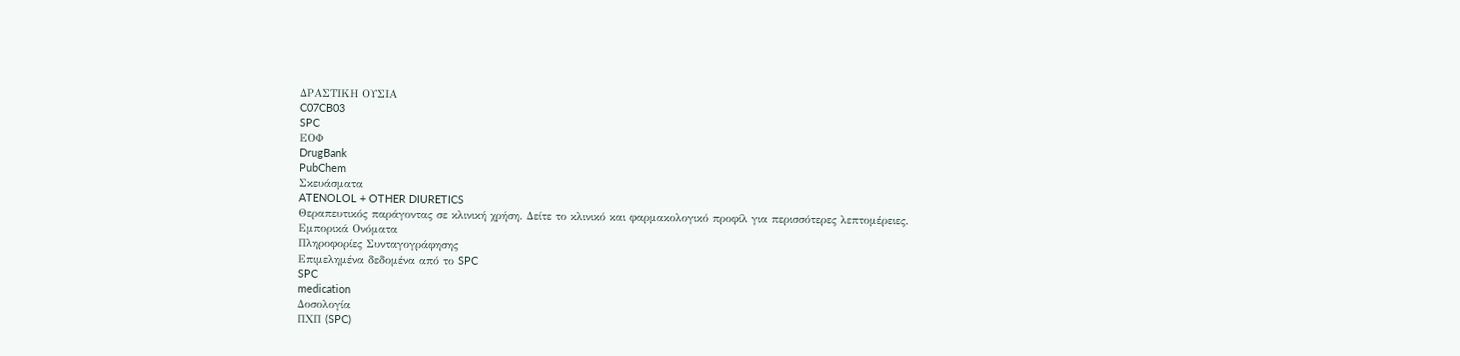ΔΡΑΣΤΙΚΗ ΟΥΣΙΑ
C07CB03
SPC
ΕΟΦ
DrugBank
PubChem
Σκευάσματα
ATENOLOL + OTHER DIURETICS
Θεραπευτικός παράγοντας σε κλινική χρήση. Δείτε το κλινικό και φαρμακολογικό προφίλ για περισσότερες λεπτομέρειες.
Εμπορικά Ονόματα
Πληροφορίες Συνταγογράφησης
Επιμελημένα δεδομένα από το SPC
SPC
medication
Δοσολογία
ΠΧΠ (SPC)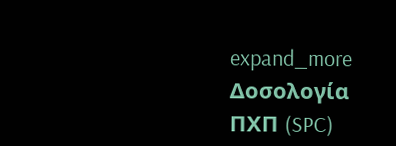expand_more
Δοσολογία
ΠΧΠ (SPC)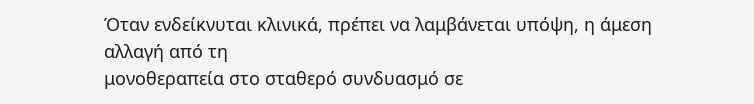Όταν ενδείκνυται κλινικά, πρέπει να λαμβάνεται υπόψη, η άμεση αλλαγή από τη
μονοθεραπεία στο σταθερό συνδυασμό σε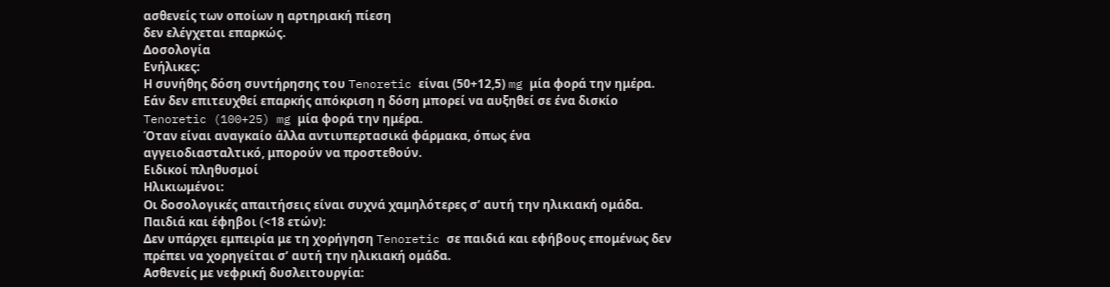ασθενείς των οποίων η αρτηριακή πίεση
δεν ελέγχεται επαρκώς.
Δοσολογία
Ενήλικες:
Η συνήθης δόση συντήρησης του Tenoretic είναι (50+12,5) mg μία φορά την ημέρα.
Εάν δεν επιτευχθεί επαρκής απόκριση η δόση μπορεί να αυξηθεί σε ένα δισκίο
Tenoretic (100+25) mg μία φορά την ημέρα.
Όταν είναι αναγκαίο άλλα αντιυπερτασικά φάρμακα, όπως ένα
αγγειοδιασταλτικό, μπορούν να προστεθούν.
Ειδικοί πληθυσμοί
Ηλικιωμένοι:
Οι δοσολογικές απαιτήσεις είναι συχνά χαμηλότερες σ’ αυτή την ηλικιακή ομάδα.
Παιδιά και έφηβοι (<18 ετών):
Δεν υπάρχει εμπειρία με τη χορήγηση Tenoretic σε παιδιά και εφήβους επομένως δεν
πρέπει να χορηγείται σ’ αυτή την ηλικιακή ομάδα.
Ασθενείς με νεφρική δυσλειτουργία: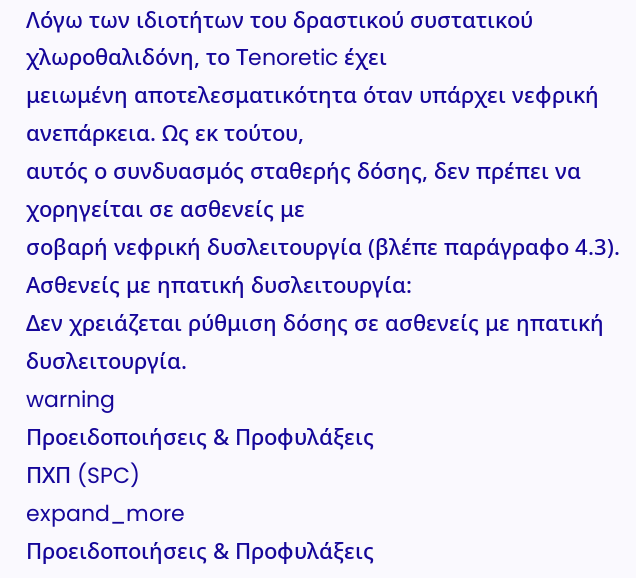Λόγω των ιδιοτήτων του δραστικού συστατικού χλωροθαλιδόνη, το Τenoretic έχει
μειωμένη αποτελεσματικότητα όταν υπάρχει νεφρική ανεπάρκεια. Ως εκ τούτου,
αυτός ο συνδυασμός σταθερής δόσης, δεν πρέπει να χορηγείται σε ασθενείς με
σοβαρή νεφρική δυσλειτουργία (βλέπε παράγραφο 4.3).
Ασθενείς με ηπατική δυσλειτουργία:
Δεν χρειάζεται ρύθμιση δόσης σε ασθενείς με ηπατική δυσλειτουργία.
warning
Προειδοποιήσεις & Προφυλάξεις
ΠΧΠ (SPC)
expand_more
Προειδοποιήσεις & Προφυλάξεις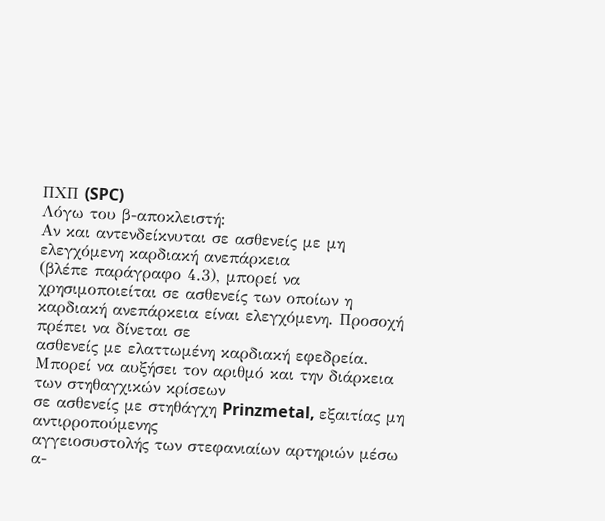ΠΧΠ (SPC)
Λόγω του β-αποκλειστή:
Αν και αντενδείκνυται σε ασθενείς με μη ελεγχόμενη καρδιακή ανεπάρκεια
(βλέπε παράγραφο 4.3), μπορεί να χρησιμοποιείται σε ασθενείς των οποίων η
καρδιακή ανεπάρκεια είναι ελεγχόμενη. Προσοχή πρέπει να δίνεται σε
ασθενείς με ελαττωμένη καρδιακή εφεδρεία.
Μπορεί να αυξήσει τον αριθμό και την διάρκεια των στηθαγχικών κρίσεων
σε ασθενείς με στηθάγχη Prinzmetal, εξαιτίας μη αντιρροπούμενης
αγγειοσυστολής των στεφανιαίων αρτηριών μέσω α-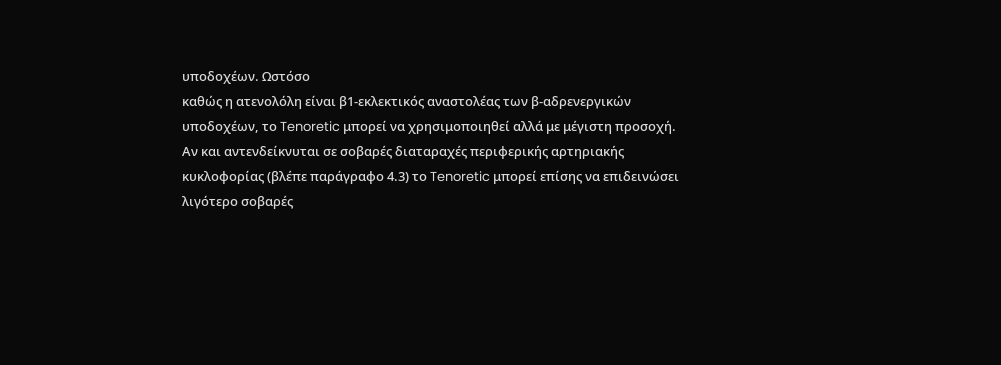υποδοχέων. Ωστόσο
καθώς η ατενολόλη είναι β1-εκλεκτικός αναστολέας των β-αδρενεργικών
υποδοχέων, το Tenoretic μπορεί να χρησιμοποιηθεί αλλά με μέγιστη προσοχή.
Αν και αντενδείκνυται σε σοβαρές διαταραχές περιφερικής αρτηριακής
κυκλοφορίας (βλέπε παράγραφο 4.3) το Tenoretic μπορεί επίσης να επιδεινώσει
λιγότερο σοβαρές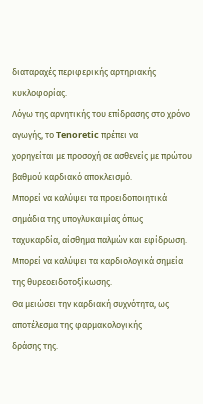διαταραχές περιφερικής αρτηριακής κυκλοφορίας.
Λόγω της αρνητικής του επίδρασης στο χρόνο αγωγής, το Tenoretic πρέπει να
χορηγείται με προσοχή σε ασθενείς με πρώτου βαθμού καρδιακό αποκλεισμό.
Μπορεί να καλύψει τα προειδοποιητικά σημάδια της υπογλυκαιμίας όπως
ταχυκαρδία, αίσθημα παλμών και εφίδρωση.
Μπορεί να καλύψει τα καρδιολογικά σημεία της θυρεοειδοτοξίκωσης.
Θα μειώσει την καρδιακή συχνότητα, ως αποτέλεσμα της φαρμακολογικής
δράσης της.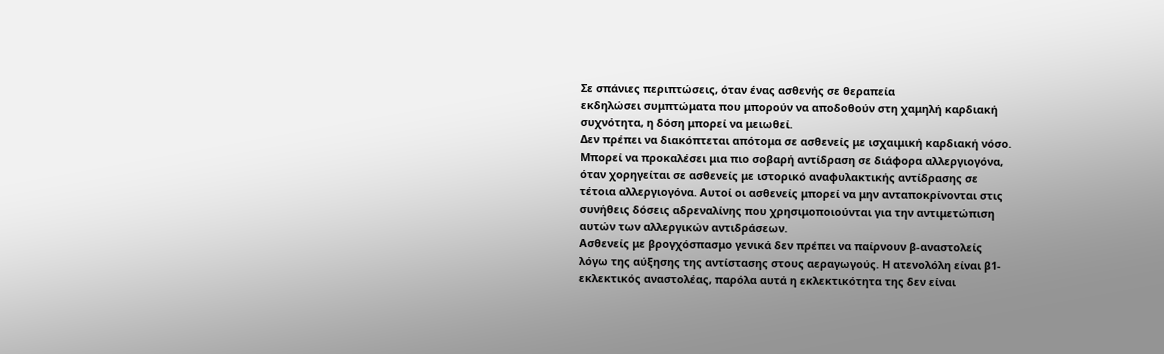Σε σπάνιες περιπτώσεις, όταν ένας ασθενής σε θεραπεία
εκδηλώσει συμπτώματα που μπορούν να αποδοθούν στη χαμηλή καρδιακή
συχνότητα, η δόση μπορεί να μειωθεί.
Δεν πρέπει να διακόπτεται απότομα σε ασθενείς με ισχαιμική καρδιακή νόσο.
Μπορεί να προκαλέσει μια πιο σοβαρή αντίδραση σε διάφορα αλλεργιογόνα,
όταν χορηγείται σε ασθενείς με ιστορικό αναφυλακτικής αντίδρασης σε
τέτοια αλλεργιογόνα. Αυτοί οι ασθενείς μπορεί να μην ανταποκρίνονται στις
συνήθεις δόσεις αδρεναλίνης που χρησιμοποιούνται για την αντιμετώπιση
αυτών των αλλεργικών αντιδράσεων.
Ασθενείς με βρογχόσπασμο γενικά δεν πρέπει να παίρνουν β-αναστολείς
λόγω της αύξησης της αντίστασης στους αεραγωγούς. Η ατενολόλη είναι β1-
εκλεκτικός αναστολέας, παρόλα αυτά η εκλεκτικότητα της δεν είναι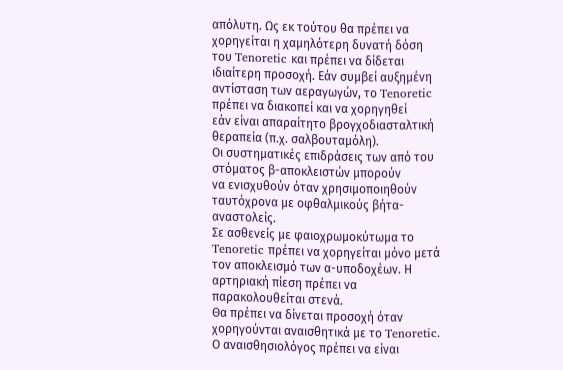απόλυτη. Ως εκ τούτου θα πρέπει να χορηγείται η χαμηλότερη δυνατή δόση
του Tenoretic και πρέπει να δίδεται ιδιαίτερη προσοχή. Εάν συμβεί αυξημένη
αντίσταση των αεραγωγών, το Tenoretic πρέπει να διακοπεί και να χορηγηθεί
εάν είναι απαραίτητο βρογχοδιασταλτική θεραπεία (π.χ. σαλβουταμόλη).
Οι συστηματικές επιδράσεις των από του στόματος β-αποκλειστών μπορούν
να ενισχυθούν όταν χρησιμοποιηθούν ταυτόχρονα με οφθαλμικούς βήτα-
αναστολείς.
Σε ασθενείς με φαιοχρωμοκύτωμα το Tenoretic πρέπει να χορηγείται μόνο μετά
τον αποκλεισμό των α-υποδοχέων. Η αρτηριακή πίεση πρέπει να
παρακολουθείται στενά.
Θα πρέπει να δίνεται προσοχή όταν χορηγούνται αναισθητικά με το Tenoretic.
Ο αναισθησιολόγος πρέπει να είναι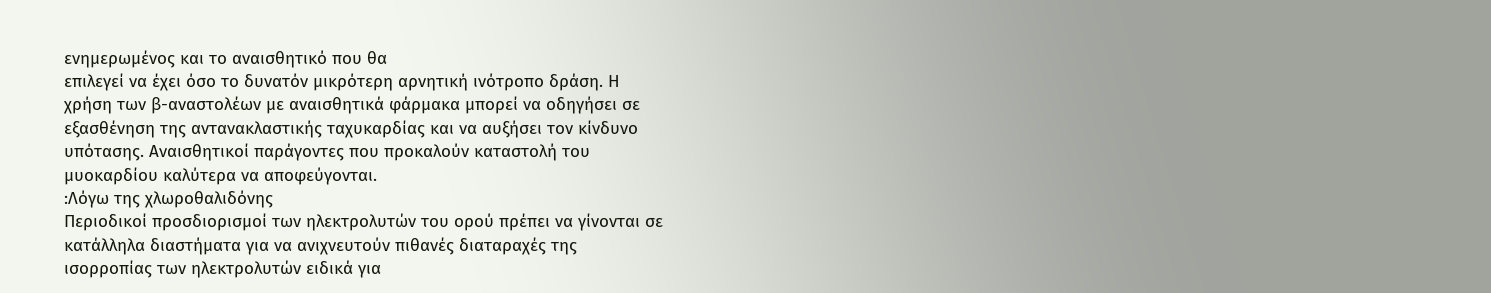ενημερωμένος και το αναισθητικό που θα
επιλεγεί να έχει όσο το δυνατόν μικρότερη αρνητική ινότροπο δράση. Η
χρήση των β-αναστολέων με αναισθητικά φάρμακα μπορεί να οδηγήσει σε
εξασθένηση της αντανακλαστικής ταχυκαρδίας και να αυξήσει τον κίνδυνο
υπότασης. Αναισθητικοί παράγοντες που προκαλούν καταστολή του
μυοκαρδίου καλύτερα να αποφεύγονται.
:Λόγω της χλωροθαλιδόνης
Περιοδικοί προσδιορισμοί των ηλεκτρολυτών του ορού πρέπει να γίνονται σε
κατάλληλα διαστήματα για να ανιχνευτούν πιθανές διαταραχές της
ισορροπίας των ηλεκτρολυτών ειδικά για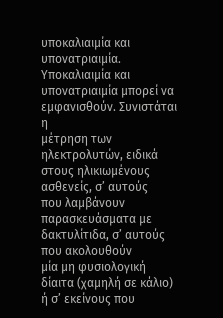υποκαλιαιμία και υπονατριαιμία.
Υποκαλιαιμία και υπονατριαιμία μπορεί να εμφανισθούν. Συνιστάται η
μέτρηση των ηλεκτρολυτών, ειδικά στους ηλικιωμένους ασθενείς, σ’ αυτούς
που λαμβάνουν παρασκευάσματα με δακτυλίτιδα, σ’ αυτούς που ακολουθούν
μία μη φυσιολογική δίαιτα (χαμηλή σε κάλιο) ή σ’ εκείνους που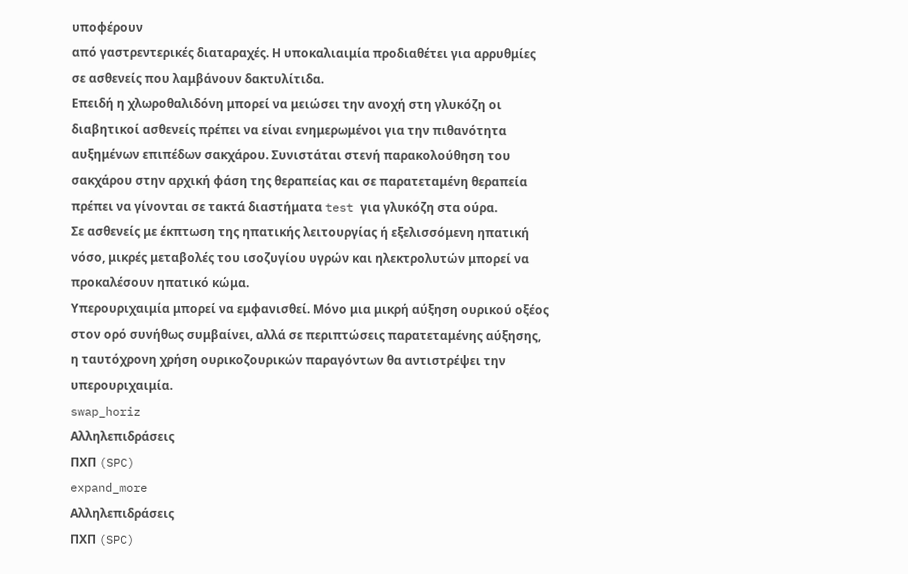υποφέρουν
από γαστρεντερικές διαταραχές. Η υποκαλιαιμία προδιαθέτει για αρρυθμίες
σε ασθενείς που λαμβάνουν δακτυλίτιδα.
Επειδή η χλωροθαλιδόνη μπορεί να μειώσει την ανοχή στη γλυκόζη οι
διαβητικοί ασθενείς πρέπει να είναι ενημερωμένοι για την πιθανότητα
αυξημένων επιπέδων σακχάρου. Συνιστάται στενή παρακολούθηση του
σακχάρου στην αρχική φάση της θεραπείας και σε παρατεταμένη θεραπεία
πρέπει να γίνονται σε τακτά διαστήματα test για γλυκόζη στα ούρα.
Σε ασθενείς με έκπτωση της ηπατικής λειτουργίας ή εξελισσόμενη ηπατική
νόσο, μικρές μεταβολές του ισοζυγίου υγρών και ηλεκτρολυτών μπορεί να
προκαλέσουν ηπατικό κώμα.
Υπερουριχαιμία μπορεί να εμφανισθεί. Μόνο μια μικρή αύξηση ουρικού οξέος
στον ορό συνήθως συμβαίνει, αλλά σε περιπτώσεις παρατεταμένης αύξησης,
η ταυτόχρονη χρήση ουρικοζουρικών παραγόντων θα αντιστρέψει την
υπερουριχαιμία.
swap_horiz
Αλληλεπιδράσεις
ΠΧΠ (SPC)
expand_more
Αλληλεπιδράσεις
ΠΧΠ (SPC)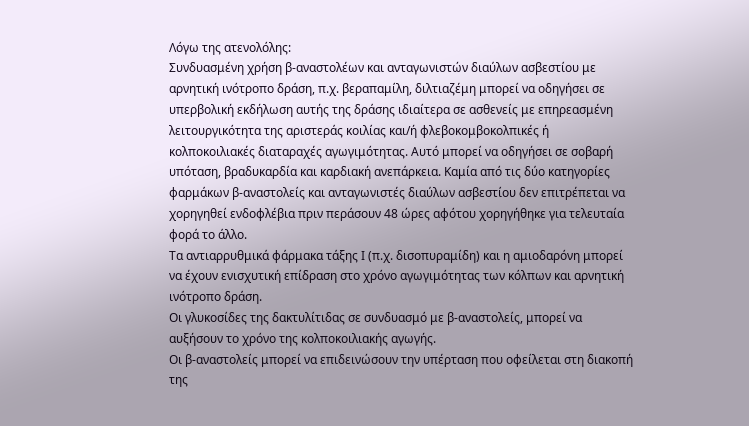Λόγω της ατενολόλης:
Συνδυασμένη χρήση β-αναστολέων και ανταγωνιστών διαύλων ασβεστίου με
αρνητική ινότροπο δράση, π.χ. βεραπαμίλη, διλτιαζέμη μπορεί να οδηγήσει σε
υπερβολική εκδήλωση αυτής της δράσης ιδιαίτερα σε ασθενείς με επηρεασμένη
λειτουργικότητα της αριστεράς κοιλίας και/ή φλεβοκομβοκολπικές ή
κολποκοιλιακές διαταραχές αγωγιμότητας. Αυτό μπορεί να οδηγήσει σε σοβαρή
υπόταση, βραδυκαρδία και καρδιακή ανεπάρκεια. Καμία από τις δύο κατηγορίες
φαρμάκων β-αναστολείς και ανταγωνιστές διαύλων ασβεστίου δεν επιτρέπεται να
χορηγηθεί ενδοφλέβια πριν περάσουν 48 ώρες αφότου χορηγήθηκε για τελευταία
φορά το άλλο.
Τα αντιαρρυθμικά φάρμακα τάξης Ι (π.χ. δισοπυραμίδη) και η αμιοδαρόνη μπορεί
να έχουν ενισχυτική επίδραση στο χρόνο αγωγιμότητας των κόλπων και αρνητική
ινότροπο δράση.
Οι γλυκοσίδες της δακτυλίτιδας σε συνδυασμό με β-αναστολείς, μπορεί να
αυξήσουν το χρόνο της κολποκοιλιακής αγωγής.
Οι β-αναστολείς μπορεί να επιδεινώσουν την υπέρταση που οφείλεται στη διακοπή
της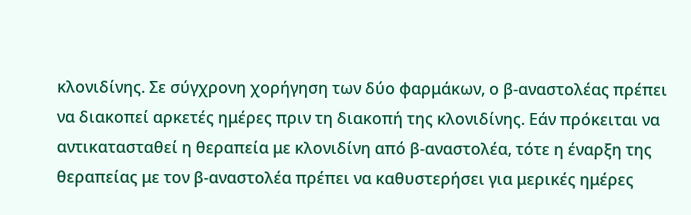κλονιδίνης. Σε σύγχρονη χορήγηση των δύο φαρμάκων, ο β-αναστολέας πρέπει
να διακοπεί αρκετές ημέρες πριν τη διακοπή της κλονιδίνης. Εάν πρόκειται να
αντικατασταθεί η θεραπεία με κλονιδίνη από β-αναστολέα, τότε η έναρξη της
θεραπείας με τον β-αναστολέα πρέπει να καθυστερήσει για μερικές ημέρες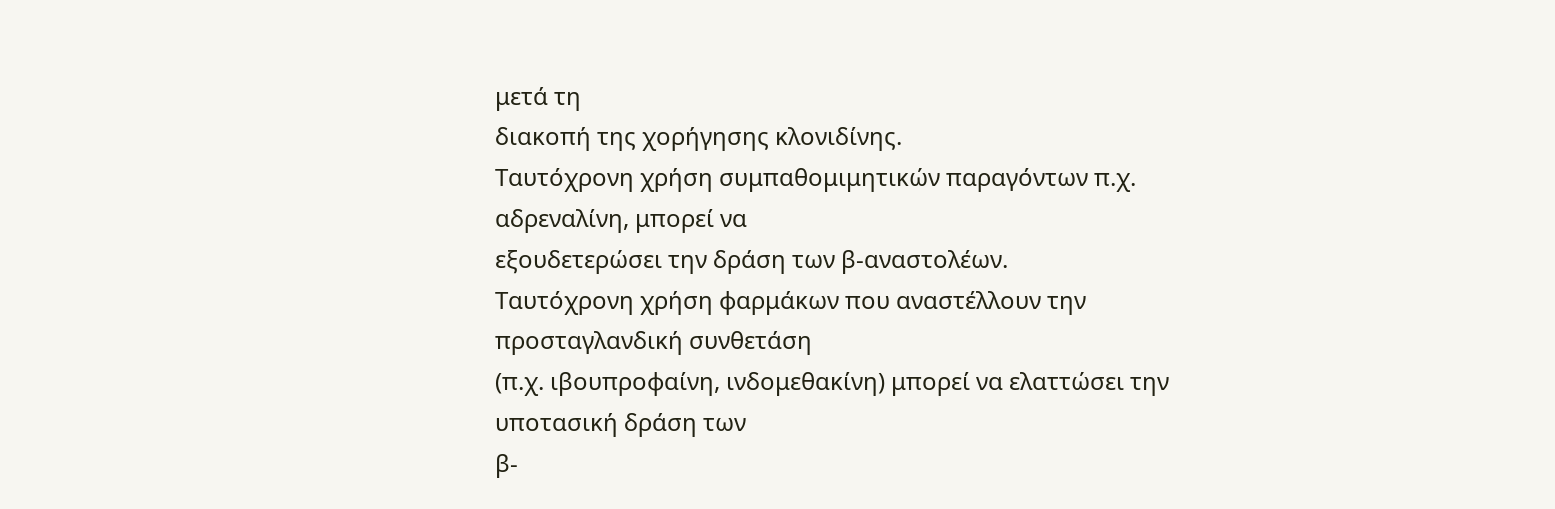μετά τη
διακοπή της χορήγησης κλονιδίνης.
Ταυτόχρονη χρήση συμπαθομιμητικών παραγόντων π.χ. αδρεναλίνη, μπορεί να
εξουδετερώσει την δράση των β-αναστολέων.
Ταυτόχρονη χρήση φαρμάκων που αναστέλλουν την προσταγλανδική συνθετάση
(π.χ. ιβουπροφαίνη, ινδομεθακίνη) μπορεί να ελαττώσει την υποτασική δράση των
β-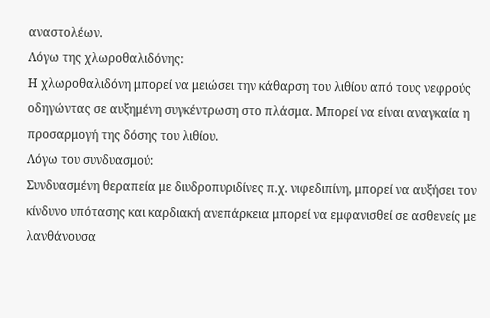αναστολέων.
Λόγω της χλωροθαλιδόνης:
Η χλωροθαλιδόνη μπορεί να μειώσει την κάθαρση του λιθίου από τους νεφρούς
οδηγώντας σε αυξημένη συγκέντρωση στο πλάσμα. Μπορεί να είναι αναγκαία η
προσαρμογή της δόσης του λιθίου.
Λόγω του συνδυασμού:
Συνδυασμένη θεραπεία με διυδροπυριδίνες π.χ. νιφεδιπίνη, μπορεί να αυξήσει τον
κίνδυνο υπότασης και καρδιακή ανεπάρκεια μπορεί να εμφανισθεί σε ασθενείς με
λανθάνουσα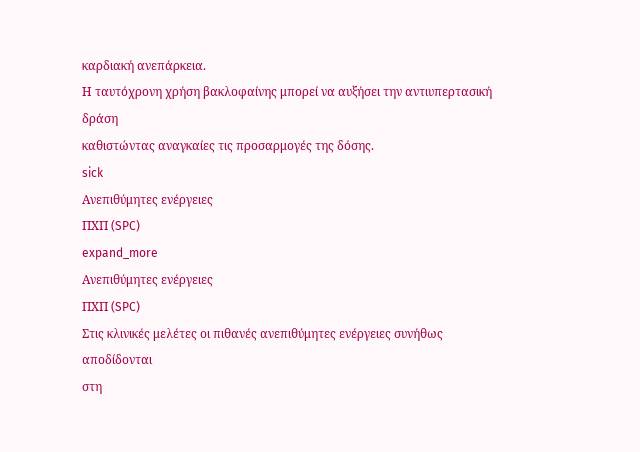καρδιακή ανεπάρκεια.
Η ταυτόχρονη χρήση βακλοφαίνης μπορεί να αυξήσει την αντιυπερτασική δράση
καθιστώντας αναγκαίες τις προσαρμογές της δόσης.
sick
Ανεπιθύμητες ενέργειες
ΠΧΠ (SPC)
expand_more
Ανεπιθύμητες ενέργειες
ΠΧΠ (SPC)
Στις κλινικές μελέτες οι πιθανές ανεπιθύμητες ενέργειες συνήθως αποδίδονται
στη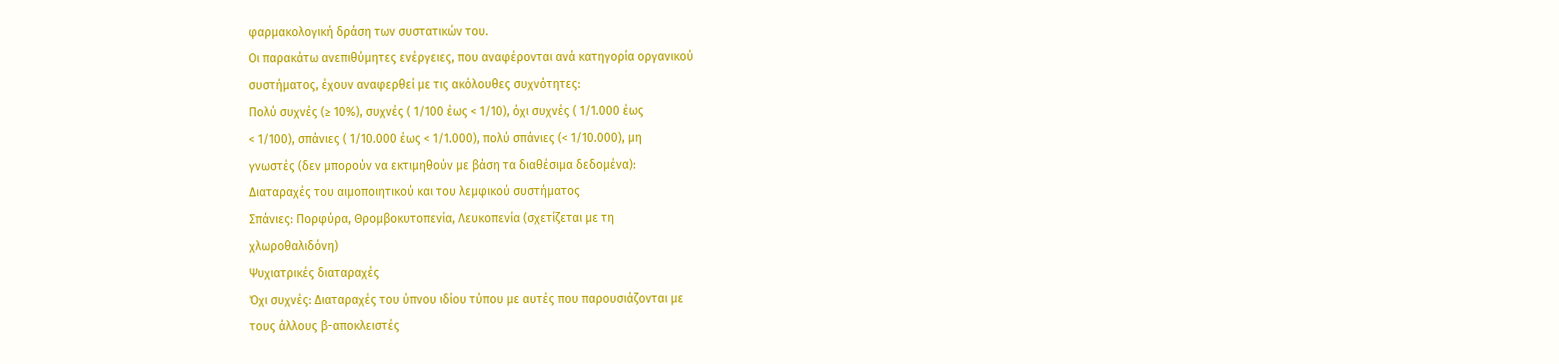φαρμακολογική δράση των συστατικών του.
Οι παρακάτω ανεπιθύμητες ενέργειες, που αναφέρονται ανά κατηγορία οργανικού
συστήματος, έχουν αναφερθεί με τις ακόλουθες συχνότητες:
Πολύ συχνές (≥ 10%), συχνές ( 1/100 έως < 1/10), όχι συχνές ( 1/1.000 έως
< 1/100), σπάνιες ( 1/10.000 έως < 1/1.000), πολύ σπάνιες (< 1/10.000), μη
γνωστές (δεν μπορούν να εκτιμηθούν με βάση τα διαθέσιμα δεδομένα):
Διαταραχές του αιμοποιητικού και του λεμφικού συστήματος
Σπάνιες: Πορφύρα, Θρομβοκυτοπενία, Λευκοπενία (σχετίζεται με τη
χλωροθαλιδόνη)
Ψυχιατρικές διαταραχές
Όχι συχνές: Διαταραχές του ύπνου ιδίου τύπου με αυτές που παρουσιάζονται με
τους άλλους β-αποκλειστές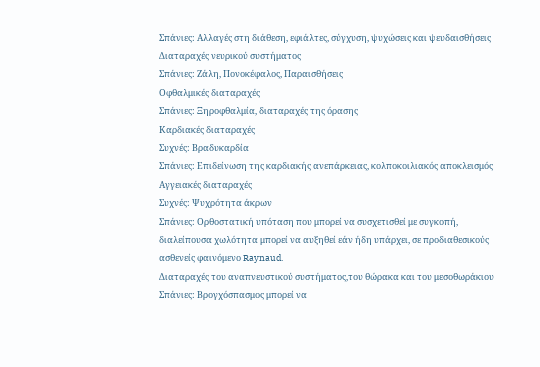Σπάνιες: Αλλαγές στη διάθεση, εφιάλτες, σύγχυση, ψυχώσεις και ψευδαισθήσεις
Διαταραχές νευρικού συστήματος
Σπάνιες: Ζάλη, Πονοκέφαλος, Παραισθήσεις
Οφθαλμικές διαταραχές
Σπάνιες: Ξηροφθαλμία, διαταραχές της όρασης
Καρδιακές διαταραχές
Συχνές: Βραδυκαρδία
Σπάνιες: Επιδείνωση της καρδιακής ανεπάρκειας, κολποκοιλιακός αποκλεισμός
Αγγειακές διαταραχές
Συχνές: Ψυχρότητα άκρων
Σπάνιες: Ορθοστατική υπόταση που μπορεί να συσχετισθεί με συγκοπή,
διαλείπουσα χωλότητα μπορεί να αυξηθεί εάν ήδη υπάρχει, σε προδιαθεσικούς
ασθενείς φαινόμενο Raynaud.
Διαταραχές του αναπνευστικού συστήματος,του θώρακα και του μεσοθωράκιου
Σπάνιες: Βρογχόσπασμος μπορεί να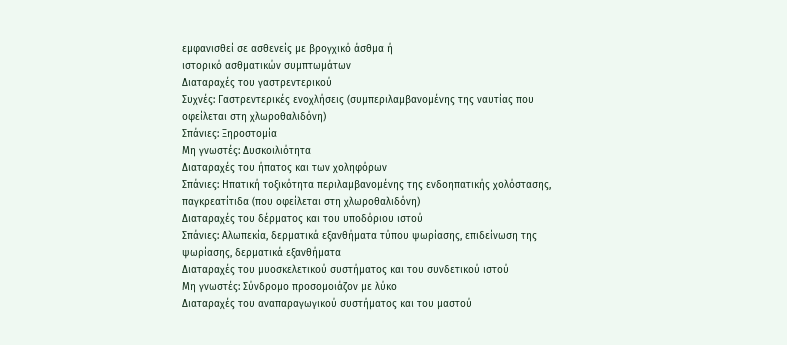εμφανισθεί σε ασθενείς με βρογχικό άσθμα ή
ιστορικό ασθματικών συμπτωμάτων
Διαταραχές του γαστρεντερικού
Συχνές: Γαστρεντερικές ενοχλήσεις (συμπεριλαμβανομένης της ναυτίας που
οφείλεται στη χλωροθαλιδόνη)
Σπάνιες: Ξηροστομία
Μη γνωστές: Δυσκοιλιότητα
Διαταραχές του ήπατος και των χοληφόρων
Σπάνιες: Ηπατική τοξικότητα περιλαμβανομένης της ενδοηπατικής χολόστασης,
παγκρεατίτιδα (που οφείλεται στη χλωροθαλιδόνη)
Διαταραχές του δέρματος και του υποδόριου ιστού
Σπάνιες: Αλωπεκία, δερματικά εξανθήματα τύπου ψωρίασης, επιδείνωση της
ψωρίασης, δερματικά εξανθήματα
Διαταραχές του μυοσκελετικού συστήματος και του συνδετικού ιστού
Μη γνωστές: Σύνδρομο προσομοιάζον με λύκο
Διαταραχές του αναπαραγωγικού συστήματος και του μαστού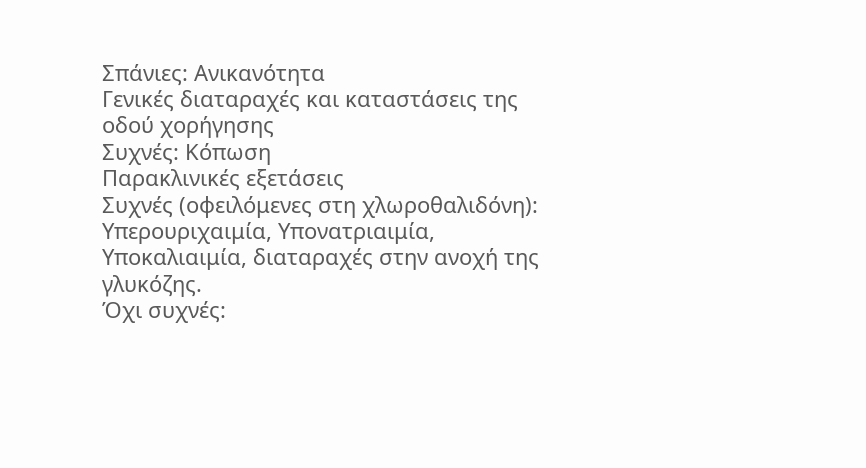Σπάνιες: Ανικανότητα
Γενικές διαταραχές και καταστάσεις της οδού χορήγησης
Συχνές: Κόπωση
Παρακλινικές εξετάσεις
Συχνές (οφειλόμενες στη χλωροθαλιδόνη): Υπερουριχαιμία, Υπονατριαιμία,
Υποκαλιαιμία, διαταραχές στην ανοχή της γλυκόζης.
Όχι συχνές: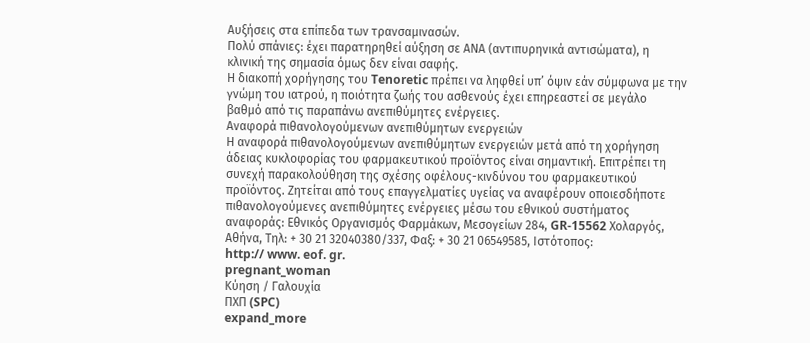Αυξήσεις στα επίπεδα των τρανσαμινασών.
Πολύ σπάνιες: έχει παρατηρηθεί αύξηση σε ΑΝΑ (αντιπυρηνικά αντισώματα), η
κλινική της σημασία όμως δεν είναι σαφής.
Η διακοπή χορήγησης τoυ Tenoretic πρέπει να ληφθεί υπ’ όψιν εάν σύμφωνα με την
γνώμη του ιατρού, η ποιότητα ζωής του ασθενούς έχει επηρεαστεί σε μεγάλο
βαθμό από τις παραπάνω ανεπιθύμητες ενέργειες.
Αναφορά πιθανολογούμενων ανεπιθύμητων ενεργειών
Η αναφορά πιθανολογούμενων ανεπιθύμητων ενεργειών μετά από τη χορήγηση
άδειας κυκλοφορίας του φαρμακευτικού προϊόντος είναι σημαντική. Επιτρέπει τη
συνεχή παρακολούθηση της σχέσης οφέλους-κινδύνου του φαρμακευτικού
προϊόντος. Ζητείται από τους επαγγελματίες υγείας να αναφέρουν οποιεσδήποτε
πιθανολογούμενες ανεπιθύμητες ενέργειες μέσω του εθνικού συστήματος
αναφοράς: Εθνικός Οργανισμός Φαρμάκων, Μεσογείων 284, GR-15562 Χολαργός,
Αθήνα, Τηλ: + 30 21 32040380/337, Φαξ: + 30 21 06549585, Ιστότοπος:
http:// www. eof. gr.
pregnant_woman
Κύηση / Γαλουχία
ΠΧΠ (SPC)
expand_more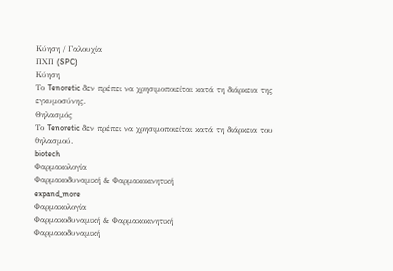Κύηση / Γαλουχία
ΠΧΠ (SPC)
Κύηση
Το Tenoretic δεν πρέπει να χρησιμοποιείται κατά τη διάρκεια της εγκυμοσύνης.
Θηλασμός
Το Tenoretic δεν πρέπει να χρησιμοποιείται κατά τη διάρκεια του θηλασμού.
biotech
Φαρμακολογία
Φαρμακοδυναμική & Φαρμακοκινητική
expand_more
Φαρμακολογία
Φαρμακοδυναμική & Φαρμακοκινητική
Φαρμακοδυναμική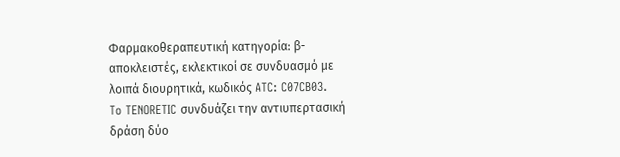Φαρμακοθεραπευτική κατηγορία: β-αποκλειστές, εκλεκτικοί σε συνδυασμό με
λοιπά διουρητικά, κωδικός ATC: C07CB03.
To TENORETIC συνδυάζει την αντιυπερτασική δράση δύο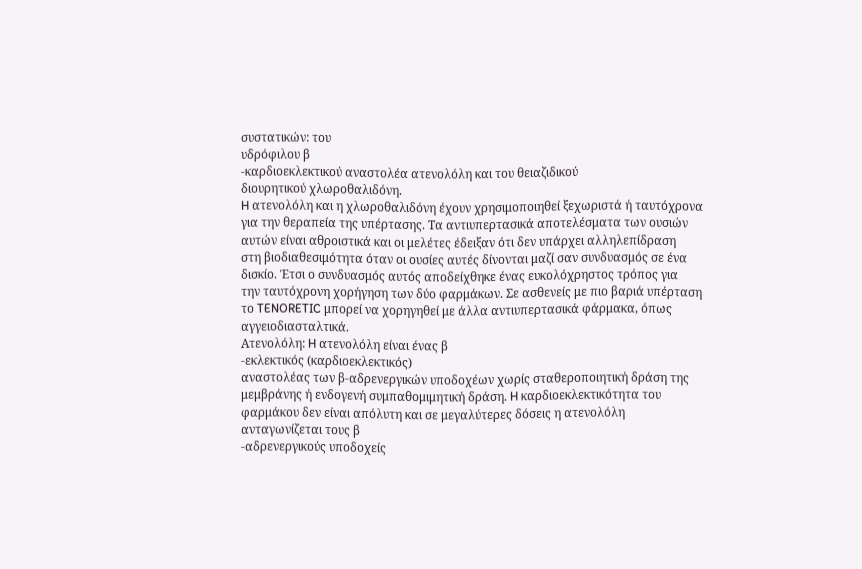συστατικών: του
υδρόφιλου β
-καρδιοεκλεκτικού αναστολέα ατενολόλη και του θειαζιδικού
διουρητικού χλωροθαλιδόνη.
H ατενολόλη και η χλωροθαλιδόνη έχουν χρησιμοποιηθεί ξεχωριστά ή ταυτόχρονα
για την θεραπεία της υπέρτασης. Tα αντιυπερτασικά αποτελέσματα των ουσιών
αυτών είναι αθροιστικά και οι μελέτες έδειξαν ότι δεν υπάρχει αλληλεπίδραση
στη βιοδιαθεσιμότητα όταν οι ουσίες αυτές δίνονται μαζί σαν συνδυασμός σε ένα
δισκίο. Έτσι ο συνδυασμός αυτός αποδείχθηκε ένας ευκολόχρηστος τρόπος για
την ταυτόχρονη χορήγηση των δύο φαρμάκων. Σε ασθενείς με πιο βαριά υπέρταση
το TENORETIC μπορεί να χορηγηθεί με άλλα αντιυπερτασικά φάρμακα, όπως
αγγειοδιασταλτικά.
Ατενολόλη: H ατενολόλη είναι ένας β
-εκλεκτικός (καρδιοεκλεκτικός)
αναστολέας των β-αδρενεργικών υποδοχέων χωρίς σταθεροποιητική δράση της
μεμβράνης ή ενδογενή συμπαθομιμητική δράση. H καρδιοεκλεκτικότητα του
φαρμάκου δεν είναι απόλυτη και σε μεγαλύτερες δόσεις η ατενολόλη
ανταγωνίζεται τους β
-αδρενεργικούς υποδοχείς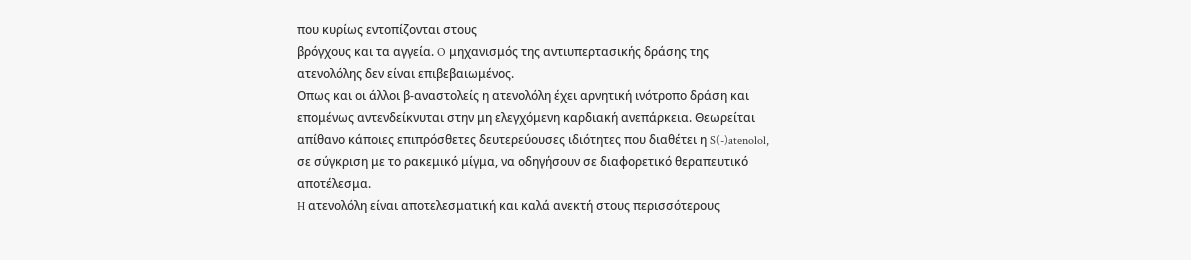που κυρίως εντοπίζονται στους
βρόγχους και τα αγγεία. O μηχανισμός της αντιυπερτασικής δράσης της
ατενολόλης δεν είναι επιβεβαιωμένος.
Oπως και οι άλλοι β-αναστολείς η ατενολόλη έχει αρνητική ινότροπο δράση και
επομένως αντενδείκνυται στην μη ελεγχόμενη καρδιακή ανεπάρκεια. Θεωρείται
απίθανο κάποιες επιπρόσθετες δευτερεύουσες ιδιότητες που διαθέτει η S(-)atenolol,
σε σύγκριση με το ρακεμικό μίγμα, να οδηγήσουν σε διαφορετικό θεραπευτικό
αποτέλεσμα.
H ατενολόλη είναι αποτελεσματική και καλά ανεκτή στους περισσότερους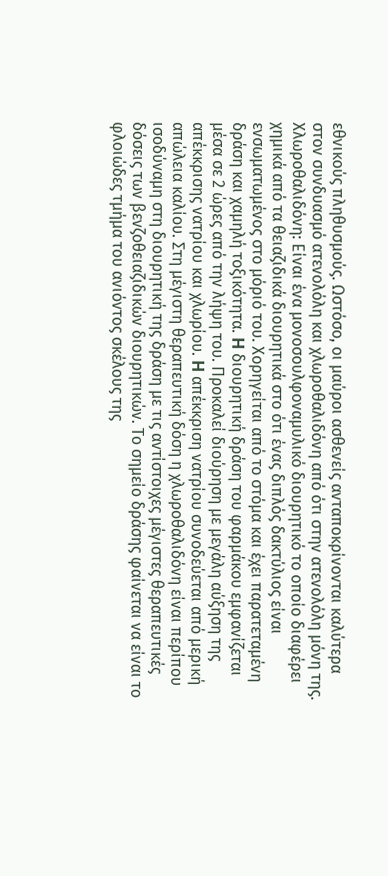εθνικούς πληθυσμούς. Ωστόσο, οι μαύροι ασθενείς ανταποκρίνονται καλύτερα
στον συνδυασμό ατενολόλη και χλωροθαλιδόνη από ότι στην ατενολόλη μόνη της.
Χλωροθαλιδόνη: Eίναι ένα μονοσουλφοναμυλικό διουρητικό το οποίο διαφέρει
χημικά από τα θειαζιδικά διουρητικά στο ότι ένας διπλός δακτύλιος είναι
ενσωματωμένος στο μόριό του. Xορηγείται από το στόμα και έχει παρατεταμένη
δράση και χαμηλή τοξικότητα. H διουρητική δράση του φαρμάκου εμφανίζεται
μέσα σε 2 ώρες από την λήψη του. Προκαλεί διούρηση με μεγάλη αύξηση της
απέκκρισης νατρίου και χλωρίου. H απέκκριση νατρίου συνοδεύεται από μερική
απώλεια καλίου. Στη μέγιστη θεραπευτική δόση η χλωροθαλιδόνη είναι περίπου
ισοδύναμη στη διουρητική της δράση με τις αντίστοιχες μέγιστες θεραπευτικές
δόσεις των βενζοθειαζιδικών διουρητικών. Tο σημείο δράσης φαίνεται να είναι το
φλοιώδες τμήμα του ανιόντος σκέλους της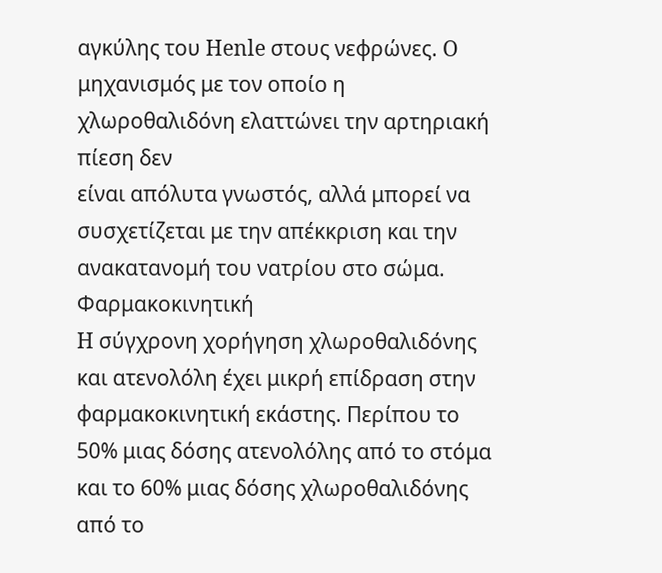αγκύλης του Henle στους νεφρώνες. O
μηχανισμός με τον οποίο η χλωροθαλιδόνη ελαττώνει την αρτηριακή πίεση δεν
είναι απόλυτα γνωστός, αλλά μπορεί να συσχετίζεται με την απέκκριση και την
ανακατανομή του νατρίου στο σώμα.
Φαρμακοκινητική
H σύγχρονη χορήγηση χλωροθαλιδόνης και ατενολόλη έχει μικρή επίδραση στην
φαρμακοκινητική εκάστης. Περίπου το 50% μιας δόσης ατενολόλης από το στόμα
και το 60% μιας δόσης χλωροθαλιδόνης από το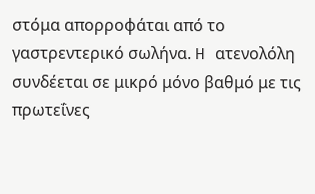στόμα απορροφάται από το
γαστρεντερικό σωλήνα. H ατενολόλη συνδέεται σε μικρό μόνο βαθμό με τις
πρωτεΐνες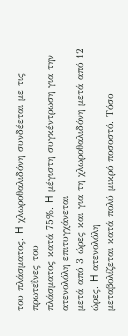του πλάσματος. H χλωροθαλιδόνη συνδέεται με τις πρωτεΐνες του
πλάσματος κατά 75%. H μέγιστη συγκέντρωση για την ατενολόλη επιτυγχάνεται
μετά από 3 ώρες και για τη χλωροθαλιδόνη μετά από 12 ώρες. H ατενολόλη
μεταβολίζεται κατά πολύ μικρό ποσοστό. Tόσο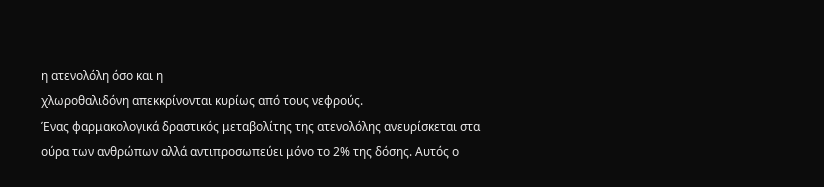η ατενολόλη όσο και η
χλωροθαλιδόνη απεκκρίνονται κυρίως από τους νεφρούς.
Ένας φαρμακολογικά δραστικός μεταβολίτης της ατενολόλης ανευρίσκεται στα
ούρα των ανθρώπων αλλά αντιπροσωπεύει μόνο το 2% της δόσης. Aυτός ο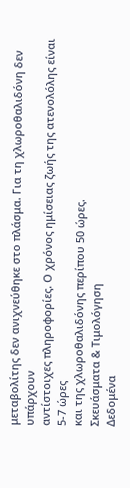μεταβολίτης δεν ανιχνεύθηκε στο πλάσμα. Για τη χλωροθαλιδόνη δεν υπάρχουν
αντίστοιχες πληροφορίες. Ο χρόνος ημίσειας ζωής της ατενολόλης είναι 5-7 ώρες
και της χλωροθαλιδόνης περίπου 50 ώρες.
Σκευάσματα & Τιμολόγηση
Δεδομένα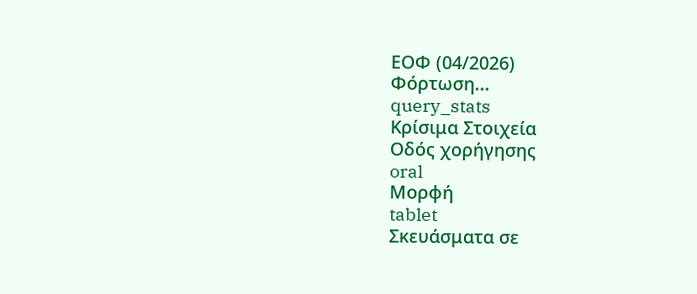ΕΟΦ (04/2026)
Φόρτωση...
query_stats
Κρίσιμα Στοιχεία
Οδός χορήγησης
oral
Μορφή
tablet
Σκευάσματα σε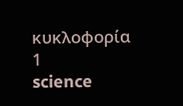κυκλοφορία
1
science